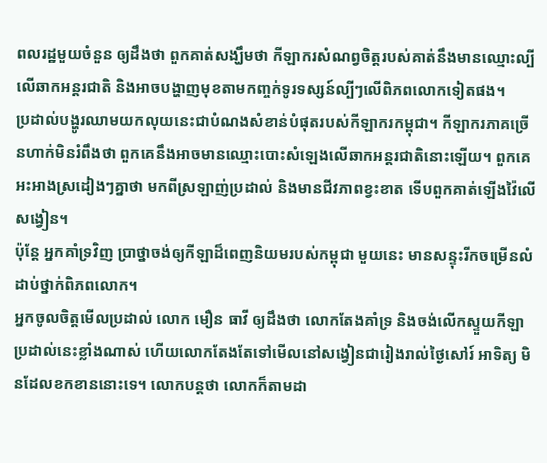ពលរដ្ឋមួយចំនួន ឲ្យដឹងថា ពួកគាត់សង្ឃឹមថា កីឡាករសំណព្វចិត្តរបស់គាត់នឹងមានឈ្មោះល្បីលើឆាកអន្តរជាតិ និងអាចបង្ហាញមុខតាមកញ្ចក់ទូរទស្សន៍ល្បីៗលើពិភពលោកទៀតផង។
ប្រដាល់បង្ហូរឈាមយកលុយនេះជាបំណងសំខាន់បំផុតរបស់កីឡាករកម្ពុជា។ កីឡាករភាគច្រើនហាក់មិនរំពឹងថា ពួកគេនឹងអាចមានឈ្មោះបោះសំឡេងលើឆាកអន្តរជាតិនោះឡើយ។ ពួកគេអះអាងស្រដៀងៗគ្នាថា មកពីស្រឡាញ់ប្រដាល់ និងមានជីវភាពខ្វះខាត ទើបពួកគាត់ឡើងវ៉ៃលើសង្វៀន។
ប៉ុន្តែ អ្នកគាំទ្រវិញ ប្រាថ្នាចង់ឲ្យកីឡាដ៏ពេញនិយមរបស់កម្ពុជា មួយនេះ មានសន្ទុះរីកចម្រើនលំដាប់ថ្នាក់ពិភពលោក។
អ្នកចូលចិត្តមើលប្រដាល់ លោក មឿន ធាវី ឲ្យដឹងថា លោកតែងគាំទ្រ និងចង់លើកស្ទួយកីឡាប្រដាល់នេះខ្លាំងណាស់ ហើយលោកតែងតែទៅមើលនៅសង្វៀនជារៀងរាល់ថ្ងៃសៅរ៍ អាទិត្យ មិនដែលខកខាននោះទេ។ លោកបន្តថា លោកក៏តាមដា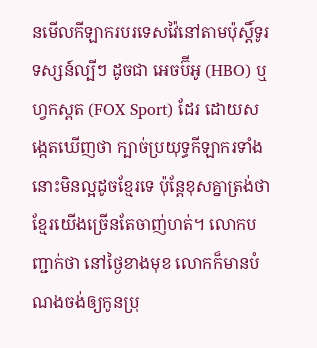នមើលកីឡាករបរទេសវ៉ៃនៅតាមប៉ុស្តិ៍ទូរទស្សន៍ល្បីៗ ដូចជា អេចប៊ីអូ (HBO) ឬហ្វកស្ពត (FOX Sport) ដែរ ដោយសង្កេតឃើញថា ក្បាច់ប្រយុទ្ធកីឡាករទាំងនោះមិនល្អដូចខ្មែរទេ ប៉ុន្តែខុសគ្នាត្រង់ថា ខ្មែរយើងច្រើនតែចាញ់ហត់។ លោកបញ្ជាក់ថា នៅថ្ងៃខាងមុខ លោកក៏មានបំណងចង់ឲ្យកូនប្រុ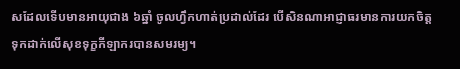សដែលទើបមានអាយុជាង ៦ឆ្នាំ ចូលហ្វឹកហាត់ប្រដាល់ដែរ បើសិនណាអាជ្ញាធរមានការយកចិត្តទុកដាក់លើសុខទុក្ខកីឡាករបានសមរម្យ។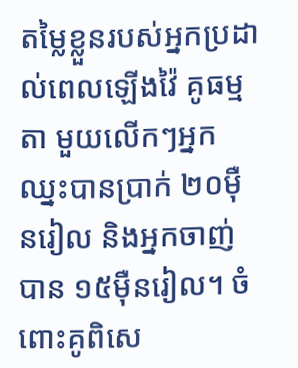តម្លៃខ្លួនរបស់អ្នកប្រដាល់ពេលឡើងវ៉ៃ គូធម្មតា មួយលើកៗអ្នកឈ្នះបានប្រាក់ ២០ម៉ឺនរៀល និងអ្នកចាញ់បាន ១៥ម៉ឺនរៀល។ ចំពោះគូពិសេ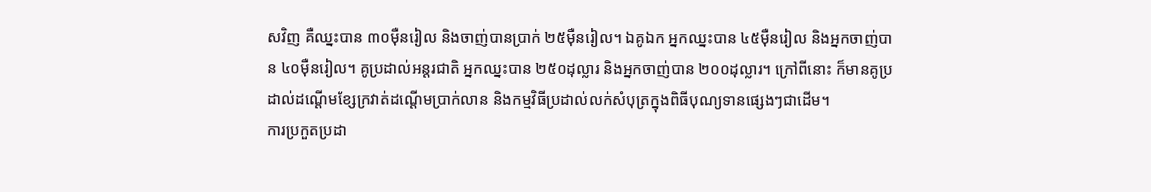សវិញ គឺឈ្នះបាន ៣០ម៉ឺនរៀល និងចាញ់បានប្រាក់ ២៥ម៉ឺនរៀល។ ឯគូឯក អ្នកឈ្នះបាន ៤៥ម៉ឺនរៀល និងអ្នកចាញ់បាន ៤០ម៉ឺនរៀល។ គូប្រដាល់អន្តរជាតិ អ្នកឈ្នះបាន ២៥០ដុល្លារ និងអ្នកចាញ់បាន ២០០ដុល្លារ។ ក្រៅពីនោះ ក៏មានគូប្រដាល់ដណ្ដើមខ្សែក្រវាត់ដណ្ដើមប្រាក់លាន និងកម្មវិធីប្រដាល់លក់សំបុត្រក្នុងពិធីបុណ្យទានផ្សេងៗជាដើម។
ការប្រកួតប្រដា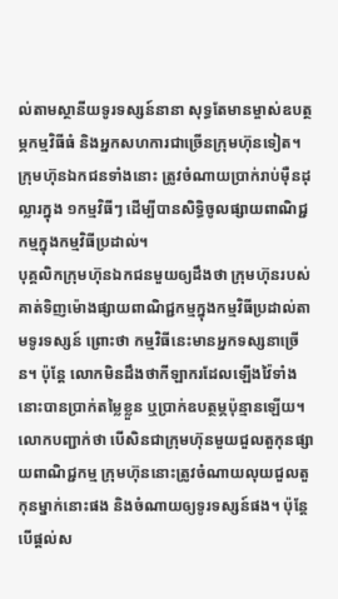ល់តាមស្ថានីយទូរទស្សន៍នានា សុទ្ធតែមានម្ចាស់ឧបត្ថម្ភកម្មវិធីធំ និងអ្នកសហការជាច្រើនក្រុមហ៊ុនទៀត។ ក្រុមហ៊ុនឯកជនទាំងនោះ ត្រូវចំណាយប្រាក់រាប់ម៉ឺនដុល្លារក្នុង ១កម្មវិធីៗ ដើម្បីបានសិទ្ធិចូលផ្សាយពាណិជ្ជកម្មក្នុងកម្មវិធីប្រដាល់។
បុគ្គលិកក្រុមហ៊ុនឯកជនមួយឲ្យដឹងថា ក្រុមហ៊ុនរបស់គាត់ទិញម៉ោងផ្សាយពាណិជ្ជកម្មក្នុងកម្មវិធីប្រដាល់តាមទូរទស្សន៍ ព្រោះថា កម្មវិធីនេះមានអ្នកទស្សនាច្រើន។ ប៉ុន្តែ លោកមិនដឹងថាកីឡាករដែលឡើងវ៉ៃទាំងនោះបានប្រាក់តម្លៃខ្លួន ឬប្រាក់ឧបត្ថម្ភប៉ុន្មានឡើយ។ លោកបញ្ជាក់ថា បើសិនជាក្រុមហ៊ុនមួយជួលតួកុនផ្សាយពាណិជ្ជកម្ម ក្រុមហ៊ុននោះត្រូវចំណាយលុយជួលតួកុនម្នាក់នោះផង និងចំណាយឲ្យទូរទស្សន៍ផង។ ប៉ុន្តែ បើផ្តល់ស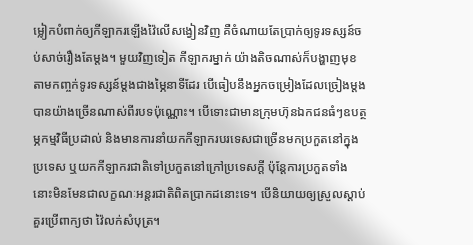ម្លៀកបំពាក់ឲ្យកីឡាករឡើងវ៉ៃលើសង្វៀនវិញ គឺចំណាយតែប្រាក់ឲ្យទូរទស្សន៍ចប់សាច់រឿងតែម្តង។ មួយវិញទៀត កីឡាករម្នាក់ យ៉ាងតិចណាស់ក៏បង្ហាញមុខតាមកញ្ចក់ទូរទស្សន៍ម្តងជាងម្ភៃនាទីដែរ បើធៀបនឹងអ្នកចម្រៀងដែលច្រៀងម្តងបានយ៉ាងច្រើនណាស់ពីរបទប៉ុណ្ណោះ។ បើទោះជាមានក្រុមហ៊ុនឯកជនធំៗឧបត្ថម្ភកម្មវិធីប្រដាល់ និងមានការនាំយកកីឡាករបរទេសជាច្រើនមកប្រកួតនៅក្នុងប្រទេស ឬយកកីឡាករជាតិទៅប្រកួតនៅក្រៅប្រទេសក្តី ប៉ុន្តែការប្រកួតទាំងនោះមិនមែនជាលក្ខណៈអន្តរជាតិពិតប្រាកដនោះទេ។ បើនិយាយឲ្យស្រួលស្តាប់ គួរប្រើពាក្យថា វ៉ៃលក់សំបុត្រ។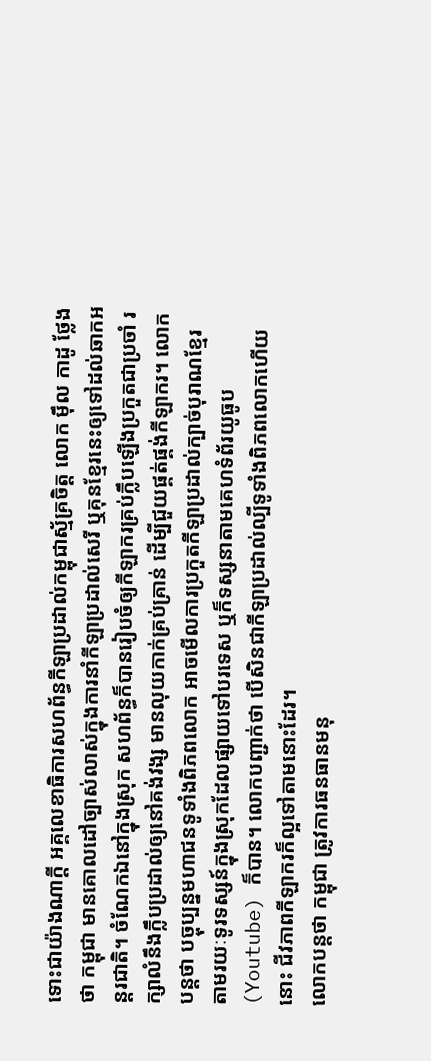ទោះជាយ៉ាងណាក្តី អគ្គលេខាធិការសហព័ន្ធកីឡាប្រដាល់កម្ពុជាស្ម័គ្រចិត្ត លោក ម៉ឹល កាដូ ថ្លែងថា កម្ពុជា មានគោលដៅច្បាស់លាស់ក្នុងការនាំកីឡាប្រដាល់សេរី ឬគុនខ្មែរនេះឲ្យទៅដល់ឆាកអន្តរជាតិ។ ចំណែកឯនៅក្នុងស្រុក សហព័ន្ធក៏បានរៀបចំឲ្យកីឡាករគ្រប់ក្លឹបឡើងប្រកួតជាប្រចាំ រក្សាលំនឹងក្លឹបប្រដាល់ឲ្យនៅគង់វង្ស មានលុយកាក់គ្រប់គ្រាន់ ដើម្បីជួយផ្គត់ផ្គង់កីឡាករ។ លោកបន្តថា បច្ចុប្បន្នមហាជនទូទាំងពិភពលោក អាចមើលការប្រកួតកីឡាប្រដាល់ក្បាច់បុរាណខ្មែរ តាមរយៈទូរទស្សន៍ក្នុងស្រុកដែលផ្សាយទៅបរទេស ឬក៏ទស្សនាតាមគេហទំព័រយូធូប (Youtube) ក៏បាន។ លោកបញ្ជាក់ថា បើសិនជាកីឡាប្រដាល់ល្បីទូទាំងពិភពលោកហើយនោះ ជីវភាពកីឡាករក៏ល្អទៅតាមនោះដែរ។
លោកបន្តថា កម្ពុជា ត្រូវការធនធានមនុ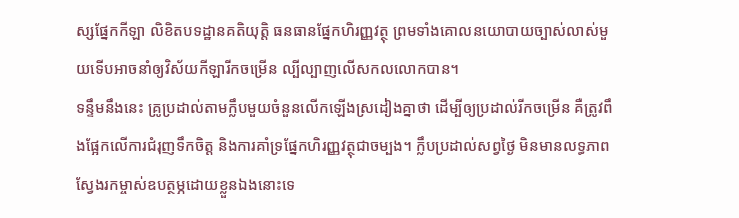ស្សផ្នែកកីឡា លិខិតបទដ្ឋានគតិយុត្តិ ធនធានផ្នែកហិរញ្ញវត្ថុ ព្រមទាំងគោលនយោបាយច្បាស់លាស់មួយទើបអាចនាំឲ្យវិស័យកីឡារីកចម្រើន ល្បីល្បាញលើសកលលោកបាន។
ទន្ទឹមនឹងនេះ គ្រូប្រដាល់តាមក្លឹបមួយចំនួនលើកឡើងស្រដៀងគ្នាថា ដើម្បីឲ្យប្រដាល់រីកចម្រើន គឺត្រូវពឹងផ្អែកលើការជំរុញទឹកចិត្ត និងការគាំទ្រផ្នែកហិរញ្ញវត្ថុជាចម្បង។ ក្លឹបប្រដាល់សព្វថ្ងៃ មិនមានលទ្ធភាពស្វែងរកម្ចាស់ឧបត្ថម្ភដោយខ្លួនឯងនោះទេ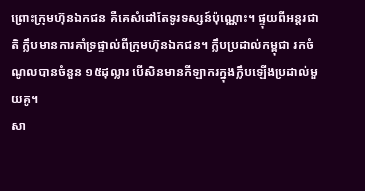ព្រោះក្រុមហ៊ុនឯកជន គឺគេសំដៅតែទូរទស្សន៍ប៉ុណ្ណោះ។ ផ្ទុយពីអន្តរជាតិ ក្លឹបមានការគាំទ្រផ្ទាល់ពីក្រុមហ៊ុនឯកជន។ ក្លឹបប្រដាល់កម្ពុជា រកចំណូលបានចំនួន ១៥ដុល្លារ បើសិនមានកីឡាករក្នុងក្លឹបឡើងប្រដាល់មួយគូ។
សា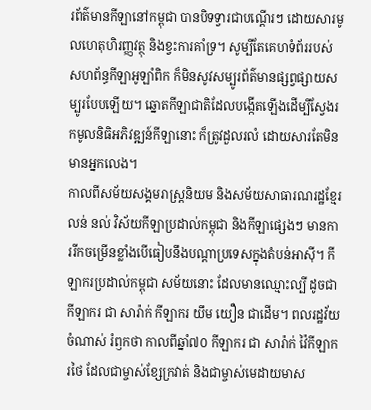រព័ត៌មានកីឡានៅកម្ពុជា បានបិទទ្វារជាបណ្ដើរៗ ដោយសារមូលហេតុហិរញ្ញវត្ថុ និងខ្វះការគាំទ្រ។ សូម្បីតែគេហទំព័ររបស់សហព័ន្ធកីឡាអូឡាំពិក ក៏មិនសូវសម្បូរព័ត៌មានផ្សព្វផ្សាយសម្បូរបែបឡើយ។ ឆ្នោតកីឡាជាតិដែលបង្កើតឡើងដើម្បីស្វែងរកមូលនិធិអភិវឌ្ឍន៍កីឡានោះ ក៏ត្រូវដួលរលំ ដោយសារតែមិនមានអ្នកលេង។
កាលពីសម័យសង្គមរាស្ត្រនិយម និងសម័យសាធារណរដ្ឋខ្មែរ លន់ នល់ វិស័យកីឡាប្រដាល់កម្ពុជា និងកីឡាផ្សេងៗ មានការរីកចម្រើនខ្លាំងបើធៀបនឹងបណ្ដាប្រទេសក្នុងតំបន់អាស៊ី។ កីឡាករប្រដាល់កម្ពុជា សម័យនោះ ដែលមានឈ្មោះល្បី ដូចជា កីឡាករ ជា សារ៉ាក់ កីឡាករ យឹម យឿន ជាដើម។ ពលរដ្ឋវ័យចំណាស់ រំឭកថា កាលពីឆ្នាំ៧០ កីឡាករ ជា សារ៉ាក់ វ៉ៃកីឡាករថៃ ដែលជាម្ចាស់ខ្សែក្រវាត់ និងជាម្ចាស់មេដាយមាស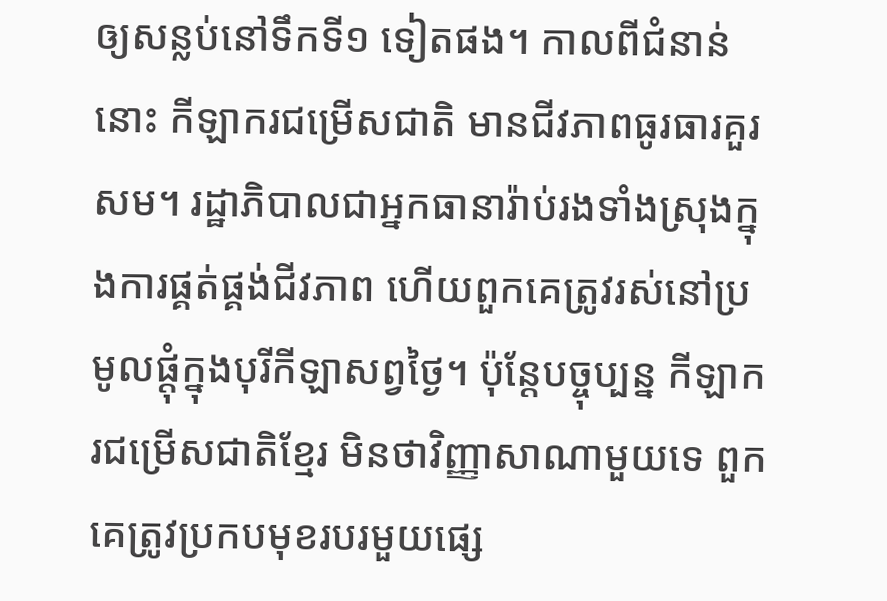ឲ្យសន្លប់នៅទឹកទី១ ទៀតផង។ កាលពីជំនាន់នោះ កីឡាករជម្រើសជាតិ មានជីវភាពធូរធារគួរសម។ រដ្ឋាភិបាលជាអ្នកធានារ៉ាប់រងទាំងស្រុងក្នុងការផ្គត់ផ្គង់ជីវភាព ហើយពួកគេត្រូវរស់នៅប្រមូលផ្តុំក្នុងបុរីកីឡាសព្វថ្ងៃ។ ប៉ុន្តែបច្ចុប្បន្ន កីឡាករជម្រើសជាតិខ្មែរ មិនថាវិញ្ញាសាណាមួយទេ ពួកគេត្រូវប្រកបមុខរបរមួយផ្សេ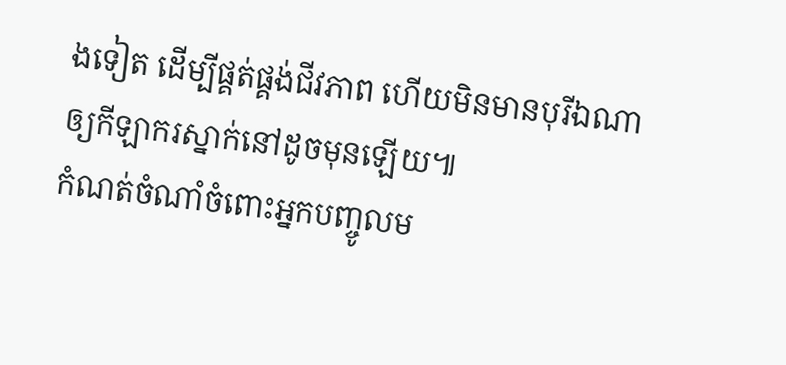ងទៀត ដើម្បីផ្គត់ផ្គង់ជីវភាព ហើយមិនមានបុរីឯណាឲ្យកីឡាករស្នាក់នៅដូចមុនឡើយ៕
កំណត់ចំណាំចំពោះអ្នកបញ្ចូលម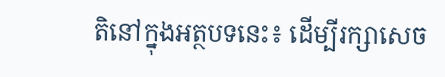តិនៅក្នុងអត្ថបទនេះ៖ ដើម្បីរក្សាសេច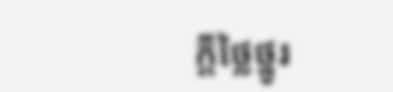ក្ដីថ្លៃថ្នូរ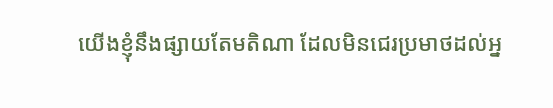យើងខ្ញុំនឹងផ្សាយតែមតិណា ដែលមិនជេរប្រមាថដល់អ្ន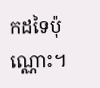កដទៃប៉ុណ្ណោះ។